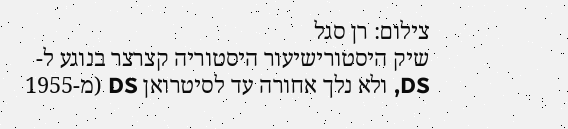צילום: רן סגל
שיק היסטורישיעור היסטוריה קצרצר בנוגע ל-DS, ולא נלך אחורה עד לסיטרואן DS (מ-1955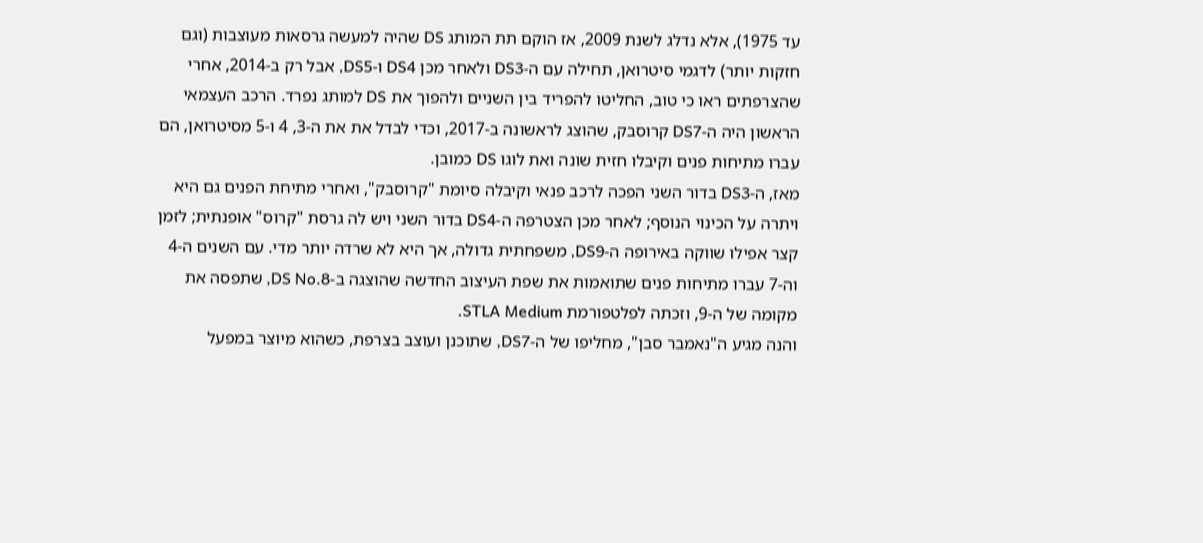עד 1975), אלא נדלג לשנת 2009, אז הוקם תת המותג DS שהיה למעשה גרסאות מעוצבות (וגם חזקות יותר) לדגמי סיטרואן, תחילה עם ה-DS3 ולאחר מכן DS4 ו-DS5, אבל רק ב-2014, אחרי שהצרפתים ראו כי טוב, החליטו להפריד בין השניים ולהפוך את DS למותג נפרד. הרכב העצמאי הראשון היה ה-DS7 קרוסבק, שהוצג לראשונה ב-2017, וכדי לבדל את את ה-3, 4 ו-5 מסיטרואן, הם עברו מתיחות פנים וקיבלו חזית שונה ואת לוגו DS כמובן.
מאז, ה-DS3 בדור השני הפכה לרכב פנאי וקיבלה סיומת "קרוסבק", ואחרי מתיחת הפנים גם היא ויתרה על הכינוי הנוסף; לאחר מכן הצטרפה ה-DS4 בדור השני ויש לה גרסת "קרוס" אופנתית; לזמן קצר אפילו שווקה באירופה ה-DS9, משפחתית גדולה, אך היא לא שרדה יותר מדי. עם השנים ה-4 וה-7 עברו מתיחות פנים שתואמות את שפת העיצוב החדשה שהוצגה ב-DS No.8, שתפסה את מקומה של ה-9, וזכתה לפלטפורמת STLA Medium.
והנה מגיע ה"נאמבר סבן", מחליפו של ה-DS7, שתוכנן ועוצב בצרפת, כשהוא מיוצר במפעל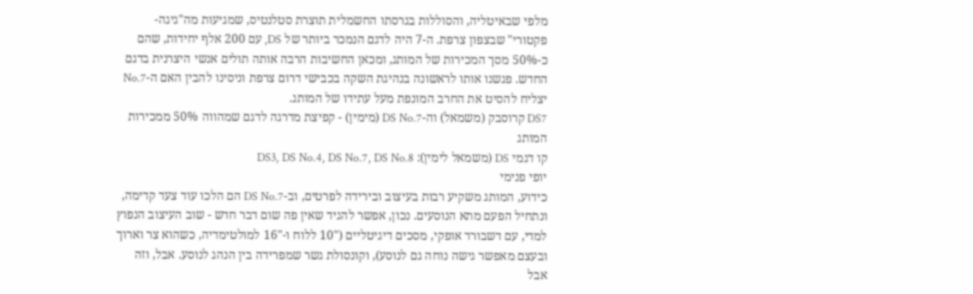מלפי שבאיטליה, והסוללות בגרסתו החשמלית תוצרת סטלנטיס, שמגיעות מה"גיגה-פקטורי" שבצפון צרפת. ה-7 היה לדגם הנמכר ביותר של DS, עם 200 אלף יחידות, שהם כ-50% מסך המכירות של המותג, ומכאן החשיבות הרבה אותה תולים אנשי היצרנית בדגם החדש. פגשנו אותו לראשונה בנהיגת השקה בכבישי דרום צרפת וניסינו להבין האם ה-No.7 יצליח להסיט את החרב המונפת מעל עתידו של המותג.
DS7 קרוסבק (משמאל) וה-DS No.7 (מימין) - קפיצת מדרגה לדגם שמהווה 50% ממכירות המותג
קו דגמי DS (משמאל לימין): DS3, DS No.4, DS No.7, DS No.8
יופי פנימי
כידוע, המותג משקיע רבות בעיצוב ובירידה לפרטים, וב-DS No.7 הם הלכו עוד צעד קדימה, ונתחיל הפעם מתא הנוסעים. נכון, אפשר להגיד שאין פה שום דבר חדש - שוב העיצוב הנפוץ למדי, עם דשבורד אופקי, מסכים דיגיטליים ("10 ללוח ו-"16 למולטימדיה, כשהוא צר וארוך ובעצם מאפשר גישה נוחה גם לנוסע), וקונסולת גשר שמפרידה בין הנהג לנוסע. אבל, וזה אבל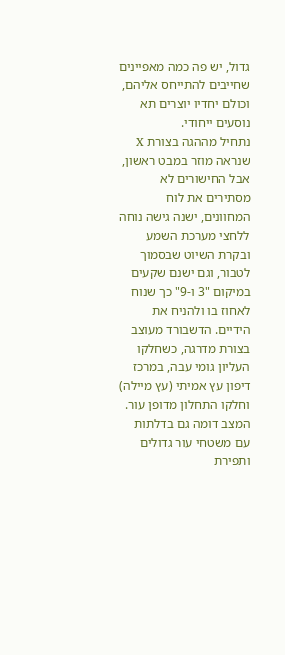גדול, יש פה כמה מאפיינים שחייבים להתייחס אליהם, וכולם יחדיו יוצרים תא נוסעים ייחודי.
נתחיל מההגה בצורת X שנראה מוזר במבט ראשון, אבל החישורים לא מסתירים את לוח המחוונים, ישנה גישה נוחה ללחצי מערכת השמע ובקרת השיוט שבסמוך לטבור, וגם ישנם שקעים במיקום "3 ו-9" כך שנוח לאחוז בו ולהניח את הידיים. הדשבורד מעוצב בצורת מדרגה, כשחלקו העליון גומי עבה, במרכז דיפון עץ אמיתי (עץ מיילה) וחלקו התחלון מדופן עור. המצב דומה גם בדלתות עם משטחי עור גדולים ותפירת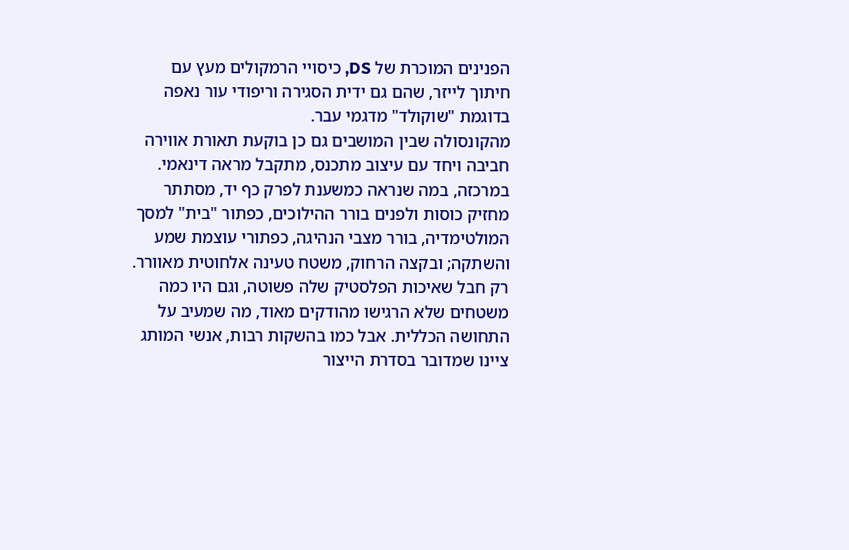הפנינים המוכרת של DS, כיסויי הרמקולים מעץ עם חיתוך לייזר, שהם גם ידית הסגירה וריפודי עור נאפה בדוגמת "שוקולד" מדגמי עבר.
מהקונסולה שבין המושבים גם כן בוקעת תאורת אווירה חביבה ויחד עם עיצוב מתכנס, מתקבל מראה דינאמי. במרכזה, במה שנראה כמשענת לפרק כף יד, מסתתר מחזיק כוסות ולפנים בורר ההילוכים, כפתור "בית" למסך המולטימדיה, בורר מצבי הנהיגה, כפתורי עוצמת שמע והשתקה; ובקצה הרחוק, משטח טעינה אלחוטית מאוורר. רק חבל שאיכות הפלסטיק שלה פשוטה, וגם היו כמה משטחים שלא הרגישו מהודקים מאוד, מה שמעיב על התחושה הכללית. אבל כמו בהשקות רבות, אנשי המותג ציינו שמדובר בסדרת הייצור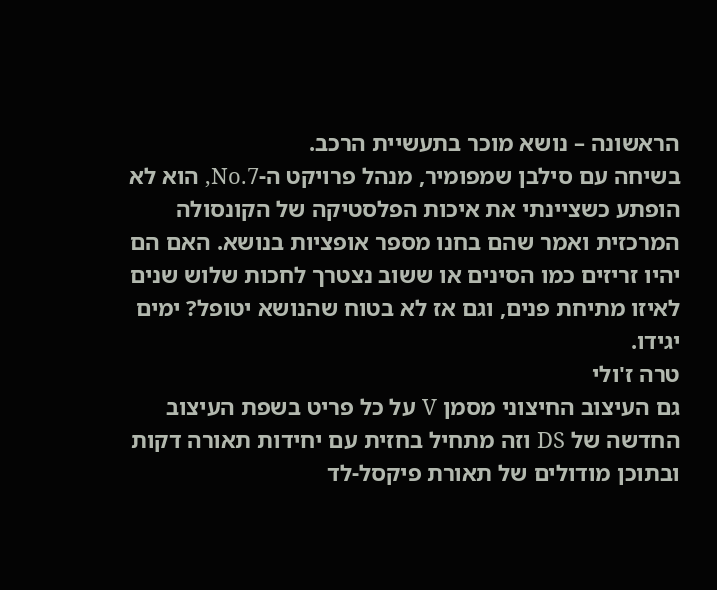הראשונה – נושא מוכר בתעשיית הרכב.
בשיחה עם סילבן שמפומיר, מנהל פרויקט ה-No.7, הוא לא הופתע כשציינתי את איכות הפלסטיקה של הקונסולה המרכזית ואמר שהם בחנו מספר אופציות בנושא. האם הם יהיו זריזים כמו הסינים או ששוב נצטרך לחכות שלוש שנים לאיזו מתיחת פנים, וגם אז לא בטוח שהנושא יטופל? ימים יגידו.
טרה ז'ולי
גם העיצוב החיצוני מסמן V על כל פריט בשפת העיצוב החדשה של DS וזה מתחיל בחזית עם יחידות תאורה דקות ובתוכן מודולים של תאורת פיקסל-לד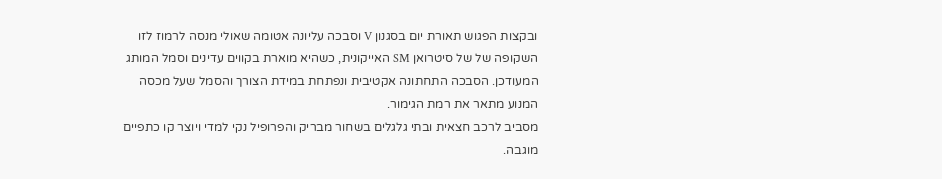ובקצות הפגוש תאורת יום בסגנון V וסבכה עליונה אטומה שאולי מנסה לרמוז לזו השקופה של של סיטרואן SM האייקונית, כשהיא מוארת בקווים עדינים וסמל המותג המעודכן. הסבכה התחתונה אקטיבית ונפתחת במידת הצורך והסמל שעל מכסה המנוע מתאר את רמת הגימור.
מסביב לרכב חצאית ובתי גלגלים בשחור מבריק והפרופיל נקי למדי ויוצר קו כתפיים מוגבה.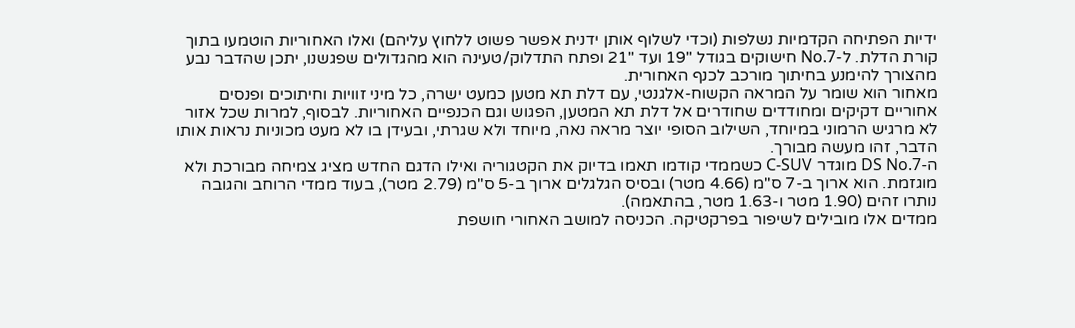ידיות הפתיחה הקדמיות נשלפות (וכדי לשלוף אותן ידנית אפשר פשוט ללחוץ עליהם) ואלו האחוריות הוטמעו בתוך קורת הדלת. ל-No.7 חישוקים בגודל "19 ועד "21 ופתח התדלוק/טעינה הוא מהגדולים שפגשנו, יתכן שהדבר נבע מהצורך להימנע בחיתוך מורכב לכנף האחורית.
מאחור הוא שומר על המראה הקשוח-אלגנטי, עם דלת תא מטען כמעט ישרה, כל מיני זוויות וחיתוכים ופנסים אחוריים דקיקים ומחודדים שחודרים אל דלת תא המטען, הפגוש וגם הכנפיים האחוריות. לבסוף, למרות שכל אזור לא מרגיש הרמוני במיוחד, השילוב הסופי יוצר מראה נאה, מיוחד ולא שגרתי, ובעידן בו לא מעט מכוניות נראות אותו הדבר, זהו מעשה מבורך.
ה-DS No.7 מוגדר C-SUV כשממדי קודמו תאמו בדיוק את הקטגוריה ואילו הדגם החדש מציג צמיחה מבורכת ולא מוגזמת. הוא ארוך ב-7 ס"מ (4.66 מטר) ובסיס הגלגלים ארוך ב-5 ס"מ (2.79 מטר), בעוד ממדי הרוחב והגובה נותרו זהים (1.90 מטר ו-1.63 מטר, בהתאמה).
ממדים אלו מובילים לשיפור בפרקטיקה. הכניסה למושב האחורי חושפת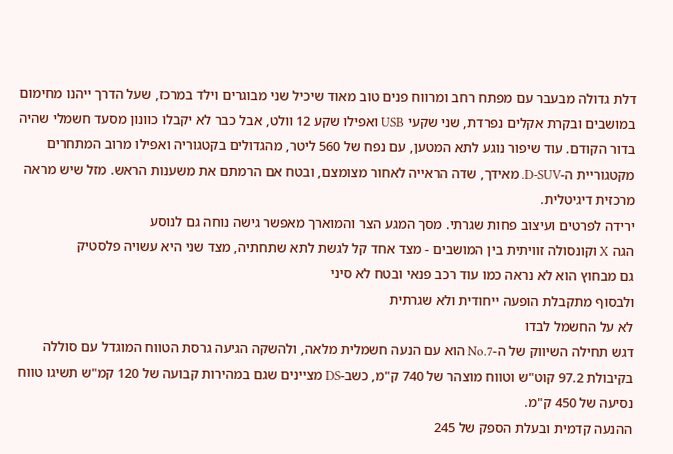דלת גדולה מבעבר עם מפתח רחב ומרווח פנים טוב מאוד שיכיל שני מבוגרים וילד במרכז, שעל הדרך ייהנו מחימום במושבים ובקרת אקלים נפרדת, שני שקעי USB ואפילו שקע 12 וולט, אבל כבר לא יקבלו כוונון מסעד חשמלי שהיה בדור הקודם. עוד שיפור נוגע לתא המטען, עם נפח של 560 ליטר, מהגדולים בקטגוריה ואפילו מרוב המתחרים מקטגוריית ה-D-SUV. מאידך, שדה הראייה לאחור מצומצם, ובטח אם הרמתם את משענות הראש. מזל שיש מראה מרכזית דיגיטלית.
ירידה לפרטים ועיצוב פחות שגרתי. מסך המגע הצר והמוארך מאפשר גישה נוחה גם לנוסע
הגה X וקונסולה זוויתית בין המושבים - מצד אחד קל לגשת לתא שתחתיה, מצד שני היא עשויה פלסטיק
גם מבחוץ הוא לא נראה כמו עוד רכב פנאי ובטח לא סיני
ולבסוף מתקבלת הופעה ייחודית ולא שגרתית
לא על החשמל לבדו
דגש תחילה השיווק של ה-No.7 הוא עם הנעה חשמלית מלאה, ולהשקה הגיעה גרסת הטווח המוגדל עם סוללה בקיבולת 97.2 קוט"ש וטווח מוצהר של 740 ק"מ, כשב-DS מציינים שגם במהירות קבועה של 120 קמ"ש תשיגו טווח נסיעה של 450 ק"מ.
ההנעה קדמית ובעלת הספק של 245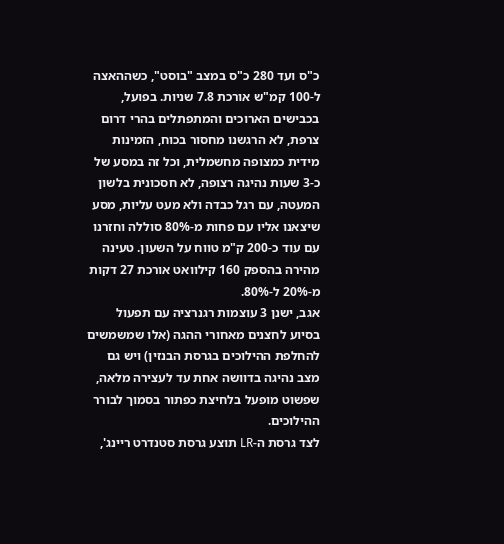כ"ס ועד 280 כ"ס במצב "בוסט", כשההאצה ל-100 קמ"ש אורכת 7.8 שניות. בפועל, בכבישים הארוכים והמתפתלים בהרי דרום צרפת, לא הרגשנו מחסור בכוח, הזמינות מידית כמצופה מחשמלית, וכל זה במסע של כ-3 שעות נהיגה רצופה, לא חסכונית בלשון המעטה, עם רגל כבדה ולא מעט עליות, מסע שיצאנו אליו עם פחות מ-80% סוללה וחזרנו עם עוד כ-200 ק"מ טווח על השעון. טעינה מהירה בהספק 160 קילוואט אורכת 27 דקות מ-20% ל-80%.
אגב, ישנן 3 עוצמות רגנרציה עם תפעול בסיוע לחצנים מאחורי ההגה (אלו שמשמשים להחלפת ההילוכים בגרסת הבנזין) ויש גם מצב נהיגה בדוושה אחת עד לעצירה מלאה, שפשוט מופעל בלחיצת כפתור בסמוך לבורר ההילוכים.
לצד גרסת ה-LR תוצע גרסת סטנדרט ריינג',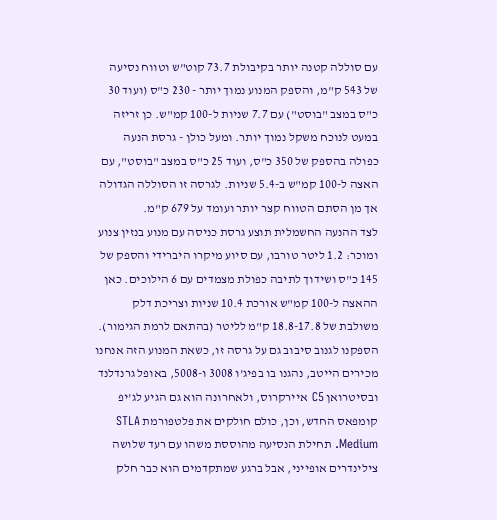עם סוללה קטנה יותר בקיבולת 73.7 קוט"ש וטווח נסיעה של 543 ק"מ, והספק המנוע נמוך יותר - 230 כ"ס (ועוד 30 כ"ס במצב "בוסט") עם 7.7 שניות ל-100 קמ"ש. כן זריזה במעט לנוכח משקל נמוך יותר. ומעל כולן - גרסת הנעה כפולה בהספק של 350 כ"ס, ועוד 25 כ"ס במצב "בוסט", עם האצה ל-100 קמ"ש ב-5.4 שניות. לגרסה זו הסוללה הגדולה אך מן הסתם הטווח קצר יותר ועומד על 679 ק"מ.
לצד ההנעה החשמלית תוצע גרסת כניסה עם מנוע בנזין צנוע ומוכר: 1.2 ליטר טורבו, עם סיוע מיקרו היברידי והספק של 145 כ"ס ושידוך לתיבה כפולת מצמדים עם 6 הילוכים. כאן ההאצה ל-100 קמ"ש אורכת 10.4 שניות וצריכת דלק משולבת של 18.8-17.8 ק"מ לליטר (בהתאם לרמת הגימור). הספקנו לגנוב סיבוב גם על גרסה זו, כשאת המנוע הזה אנחנו מכירים הייטב, נהגנו בו בפיג'ו 3008 ו-5008, באופל גרנדלנד ובסיטרואן C5 איירקרוס, ולאחרונה הוא גם הגיע לג'יפ קומפאס החדש, וכן, כולם חולקים את פלטפורמת STLA Medium. תחילת הנסיעה מהוססת משהו עם רעד שלושה צילינדרים אופייני, אבל ברגע שמתקדמים הוא כבר חלק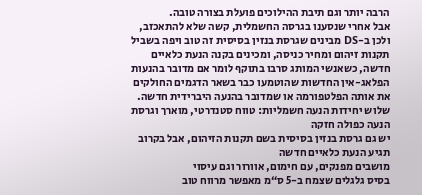הרבה יותר וגם תיבת ההילוכים פועלת בצורה טובה.
אבל אחרי שנסענו בגרסה החשמלית, קשה שלא להתאכזב, ולכן ב-DS מבינים שגרסת בנזין בסיסית זה טוב ויפה בשביל תקנות זיהום ומחיר כניסה, ומכינים בקנה הנעת כלאיים חדשה, כשאנשי המותג סרבו בתוקף לומר אם מדובר בהנעות הפלאג-אין החדשות שהוטמעו כבר בשאר הדגמים החולקים את אותה הפלטפורמה או שמדובר בהנעה היברידית חדשה.
שלוש יחידות הנעה חשמליות: טווח סטנדרטי, מוארך וגרסת הנעה כפולה חזקה
יש גם גרסת בנזין בסיסית בשם תקנות הזיהום, אבל בקרוב תגיע הנעת כלאיים חדשה
מושבים מפנקים, עם חימום, אוורור וגם עיסוי
בסיס גלגלים שצמח ב-5 ס“מ מאפשר מרווח טוב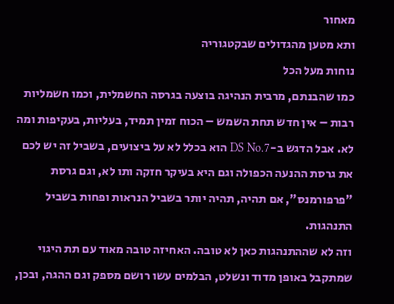מאחור
ותא מטען מהגדולים שבקטגוריה
נוחות מעל הכל
כמו שהבנתם, מרבית הנהיגה בוצעה בגרסה החשמלית, וכמו חשמליות רבות – אין חדש תחת השמש – הכוח זמין תמיד, בעליות, בעקיפות ומה לא. אבל הדגש ב-DS No.7 הוא בכלל לא על ביצועים, בשביל זה יש לכם את גרסת ההנעה הכפולה וגם היא בעיקר חזקה ותו לא, וגם גרסת "פרפורמנס", אם תהיה, תהיה יותר בשביל הנראות ופחות בשביל התנהגות.
וזה לא שההתנהגות כאן לא טובה. האחיזה טובה מאוד עם תת היגוי שמתקבל באופן מדוד ונשלט, הבלמים עשו רושם מספק וגם ההגה, ובכן,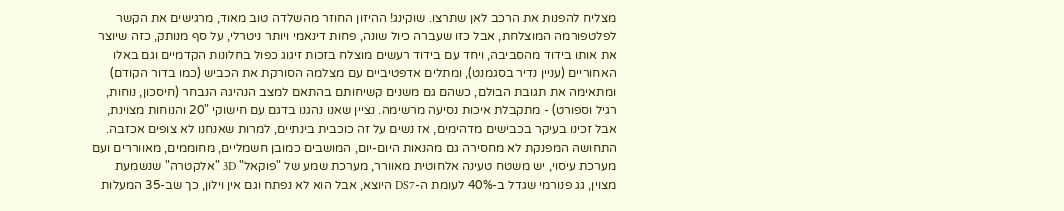מצליח להפנות את הרכב לאן שתרצו. שוקינג! ההיזון החוזר מהשלדה טוב מאוד, מרגישים את הקשר לפלטפורמה המוצלחת, אבל כזו שעברה כיול שונה, פחות דינאמי ויותר ניטרלי, על סף מנותק, כזה שיוצר את אותו בידוד מהסביבה, ויחד עם בידוד רעשים מוצלח בזכות זיגוג כפול בחלונות הקדמיים וגם באלו האחוריים (עניין נדיר בסגמנט), ומתלים אדפטיביים עם מצלמה הסורקת את הכביש (כמו בדור הקודם) ומתאימה את תגובת הבולם, כשהם גם משנים קשיחותם בהתאם למצב הנהיגה הנבחר (חיסכון, נוחות, רגיל וספורט) - מתקבלת איכות נסיעה מרשימה. נציין שאנו נהגנו בדגם עם חישוקי "20 והנוחות מצוינת, אבל זכינו בעיקר בכבישים מדהימים, אז נשים על זה כוכבית בינתיים, למרות שאנחנו לא צופים אכזבה.
התחושה המפנקת לא מחסירה גם מהנאות היום-יום, המושבים כמובן חשמליים, מחוממים, מאווררים ועם מערכת עיסוי, יש משטח טעינה אלחוטית מאוורר, מערכת שמע של "פוקאל" 3D "אלקטרה" שנשמעת מצוין, גג פנורמי שגדל ב-40% לעומת ה-DS7 היוצא, אבל הוא לא נפתח וגם אין וילון, כך שב-35 המעלות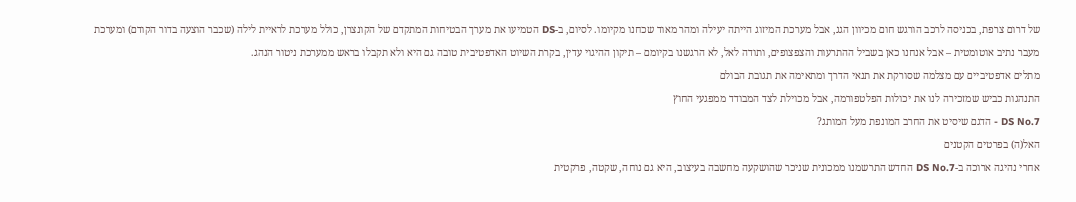של דרום צרפת, בכניסה לרכב הורגש חום מכיוון הגג, אבל מערכת המיזוג הייתה יעילה ומהר מאוד שכחנו מקיומו. לסיום, ב-DS הטמיעו את מערך הבטיחות המתקדם של הקונצרן, כולל מערכת לראיית לילה (שכבר הוצעה בדור הקודם) ומערכת מעבר נתיב אוטומטית – אבל אנחנו כאן בשביל ההתרעות והצפצופים, ותודה לאל, לא הרגשנו בקיומם – תיקון ההיגוי עדין, בקרת השיוט האדפטיבית טובה גם היא ולא תקבלו בראש ממערכת ניטור הנהג.
מתלים אדפטיביים עם מצלמה שסורקת את תנאי הדרך ומתאימה את תגובת הבולם
התנהגות כביש שמזכירה לנו את יכולות הפלטפורמה, אבל מכוילת לצד המבודד ממפגעי החוץ
DS No.7 - הדגם שיסיט את החרב המונפת מעל המותג?
האל(ה) בפרטים הקטנים
אחרי נהיגה ארוכה ב-DS No.7 החדש התרשמנו ממכונית שניכר שהושקעה מחשבה בעיצוב, היא גם נוחה, שקטה, פרקטית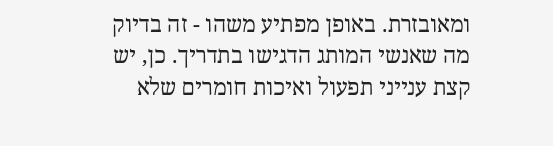ומאובזרת. באופן מפתיע משהו - זה בדיוק מה שאנשי המותג הדגישו בתדריך. כן, יש קצת ענייני תפעול ואיכות חומרים שלא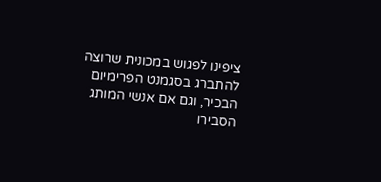ציפינו לפגוש במכונית שרוצה להתברג בסגמנט הפרימיום הבכיר, וגם אם אנשי המותג הסבירו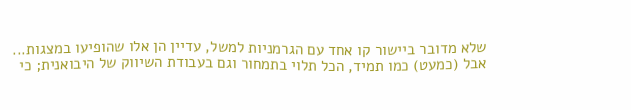שלא מדובר ביישור קו אחד עם הגרמניות למשל, עדיין הן אלו שהופיעו במצגות...
אבל (כמעט) כמו תמיד, הכל תלוי בתמחור וגם בעבודת השיווק של היבואנית; כי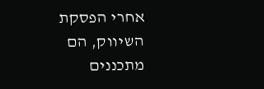אחרי הפסקת השיווק, הם מתכננים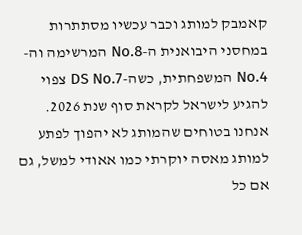קאמבק למותג וכבר עכשיו מסתתרות במחסני היבואנית ה-No.8 המרשימה וה-No.4 המשפחתית, כשה-DS No.7 צפוי להגיע לישראל לקראת סוף שנת 2026.
אנחנו בטוחים שהמותג לא יהפוך לפתע למותג מאסה יוקרתי כמו אאודי למשל, גם אם כל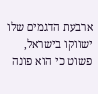ארבעת הדגמים שלו ישווקו בישראל, פשוט כי הוא פונה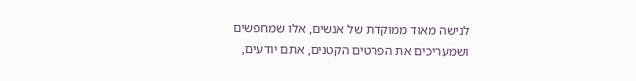לנישה מאוד ממוקדת של אנשים, אלו שמחפשים ושמעריכים את הפרטים הקטנים, אתם יודעים,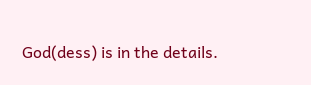God(dess) is in the details.